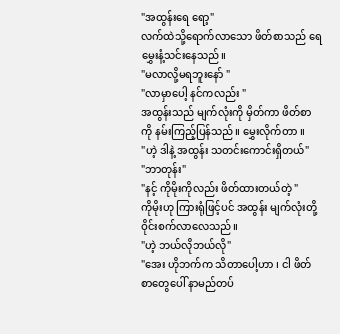"အထွန်းရေ ရော့"
လက်ထဲသို့ရောက်လာသော ဖိတ်စာသည် ရေမွှေးနံ့သင်းနေသည်။
"မလာလို့မရဘူးနော် "
"လာမှာပေါ့ နင်ကလည်း "
အထွန်းသည် မျက်လုံးကို မှိတ်ကာ ဖိတ်စာကို နမ်းကြည့်ပြန်သည်။ မွှေးလိုက်တာ ။
"ဟဲ့ ဒါနဲ့ အထွန်း သတင်းကောင်းရှိတယ်"
"ဘာတုန်း"
"နင့် ကိုမိုးကိုလည်း ဖိတ်ထားတယ်တဲ့ "
ကိုမိုးဟု ကြားရုံဖြင့်ပင် အထွန်း မျက်လုံးတို့ ဝိုင်းစက်လာလေသည်။
"ဟဲ့ ဘယ်လိုဘယ်လို"
"အေး ဟိုဘက်က သိတာပေါ့ဟာ ၊ ငါ ဖိတ်စာတွေပေါ် နာမည်တပ်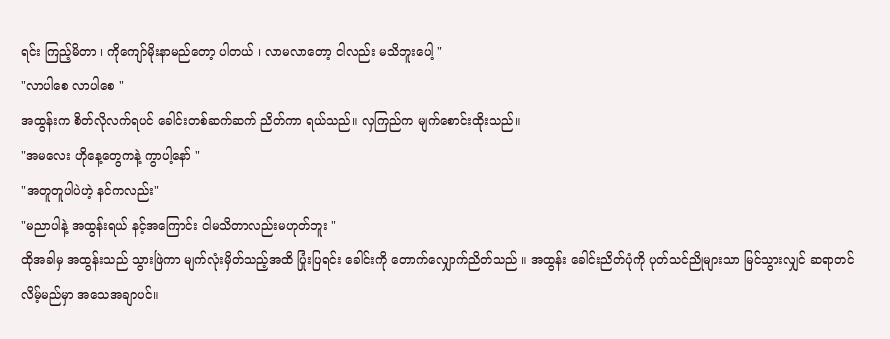ရင်း ကြည့်မိတာ ၊ ကိုကျော်မိုးနာမည်တော့ ပါတယ် ၊ လာမလာတော့ ငါလည်း မသိဘူးပေါ့ "
"လာပါစေ လာပါစေ "
အထွန်းက စိတ်လိုလက်ရပင် ခေါင်းတစ်ဆက်ဆက် ညိတ်ကာ ရယ်သည်။ လှကြည်က မျက်စောင်းထိုးသည်။
"အမလေး ဟိုနေ့တွေကနဲ့ ကွာပါ့နော် "
"အတူတူပါပဲဟဲ့ နင်ကလည်း"
"မညာပါနဲ့ အထွန်းရယ် နင့်အကြောင်း ငါမသိတာလည်းမဟုတ်ဘူး "
ထိုအခါမှ အထွန်းသည် သွားဖြဲကာ မျက်လုံးမှိတ်သည့်အထိ ပြုံးပြရင်း ခေါင်းကို တောက်လျှောက်ညိတ်သည် ။ အထွန်း ခေါင်းညိတ်ပုံကို ပုတ်သင်ညိုများသာ မြင်သွားလျှင် ဆရာတင်လိမ့်မည်မှာ အသေအချာပင်။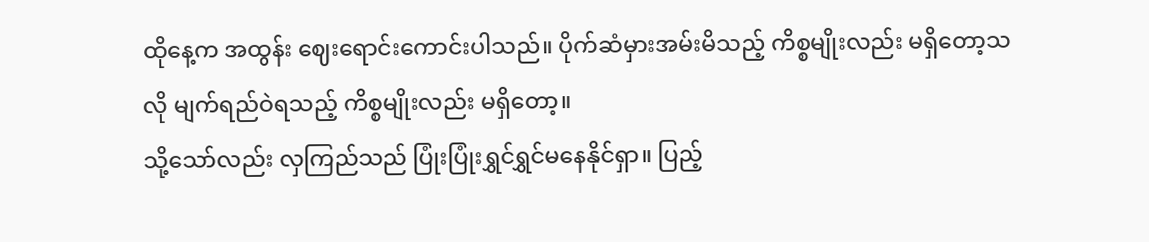ထိုနေ့က အထွန်း ဈေးရောင်းကောင်းပါသည်။ ပိုက်ဆံမှားအမ်းမိသည့် ကိစ္စမျိုးလည်း မရှိတော့သလို မျက်ရည်ဝဲရသည့် ကိစ္စမျိုးလည်း မရှိတော့။
သို့သော်လည်း လှကြည်သည် ပြုံးပြုံးရွှင်ရွှင်မနေနိုင်ရှာ။ ပြည့်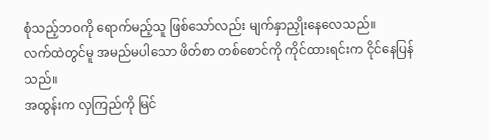စုံသည့်ဘဝကို ရောက်မည့်သူ ဖြစ်သော်လည်း မျက်နှာညှိုးနေလေသည်။
လက်ထဲတွင်မူ အမည်မပါသော ဖိတ်စာ တစ်စောင်ကို ကိုင်ထားရင်းက ငိုင်နေပြန်သည်။
အထွန်းက လှကြည်ကို မြင်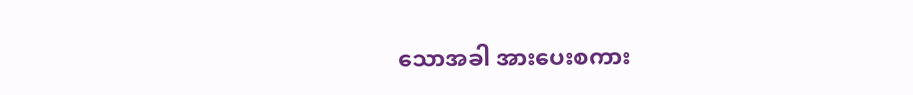သောအခါ အားပေးစကား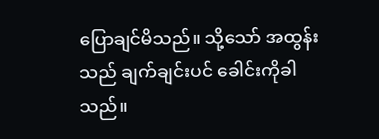ပြောချင်မိသည်။ သို့သော် အထွန်းသည် ချက်ချင်းပင် ခေါင်းကိုခါသည်။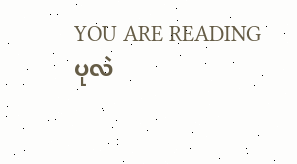YOU ARE READING
ပုလဲ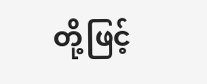တို့ဖြင့်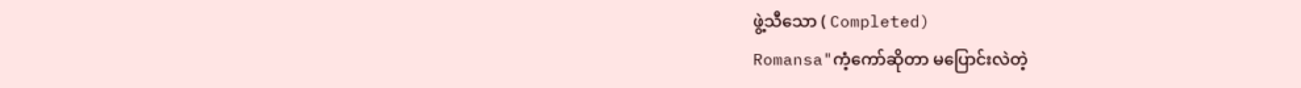ဖွဲ့သီသော ( Completed)
Romansa"ကံ့ကော်ဆိုတာ မပြောင်းလဲတဲ့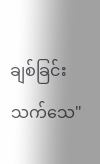ချစ်ခြင်း သက်သေ"